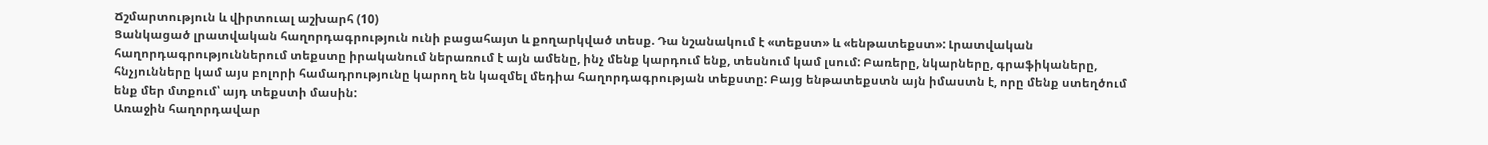Ճշմարտություն և վիրտուալ աշխարհ (10)
Ցանկացած լրատվական հաղորդագրություն ունի բացահայտ և քողարկված տեսք. Դա նշանակում է «տեքստ» և «ենթատեքստ»: Լրատվական հաղորդագրություններում տեքստը իրականում ներառում է այն ամենը, ինչ մենք կարդում ենք, տեսնում կամ լսում: Բառերը, նկարները, գրաֆիկաները, հնչյունները կամ այս բոլորի համադրությունը կարող են կազմել մեդիա հաղորդագրության տեքստը: Բայց ենթատեքստն այն իմաստն է, որը մենք ստեղծում ենք մեր մտքում՝ այդ տեքստի մասին:
Առաջին հաղորդավար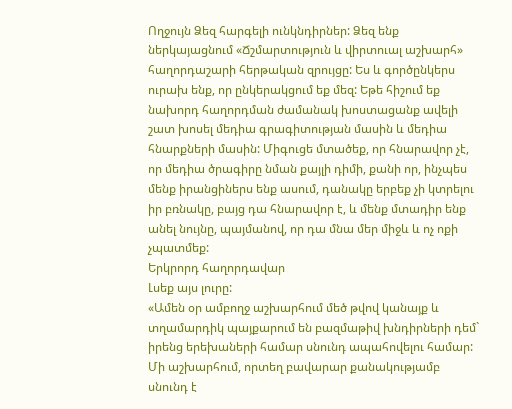Ողջույն Ձեզ հարգելի ունկնդիրներ: Ձեզ ենք ներկայացնում «Ճշմարտություն և վիրտուալ աշխարհ» հաղորդաշարի հերթական զրույցը: Ես և գործընկերս ուրախ ենք, որ ընկերակցում եք մեզ: Եթե հիշում եք նախորդ հաղորդման ժամանակ խոստացանք ավելի շատ խոսել մեդիա գրագիտության մասին և մեդիա հնարքների մասին: Միգուցե մտածեք, որ հնարավոր չէ, որ մեդիա ծրագիրը նման քայլի դիմի, քանի որ, ինչպես մենք իրանցիներս ենք ասում, դանակը երբեք չի կտրելու իր բռնակը, բայց դա հնարավոր է, և մենք մտադիր ենք անել նույնը, պայմանով, որ դա մնա մեր միջև և ոչ ոքի չպատմեք:
Երկրորդ հաղորդավար
Լսեք այս լուրը:
«Ամեն օր ամբողջ աշխարհում մեծ թվով կանայք և տղամարդիկ պայքարում են բազմաթիվ խնդիրների դեմ` իրենց երեխաների համար սնունդ ապահովելու համար: Մի աշխարհում, որտեղ բավարար քանակությամբ սնունդ է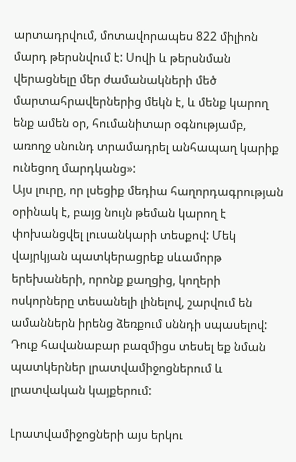արտադրվում, մոտավորապես 822 միլիոն մարդ թերսնվում է: Սովի և թերսնման վերացնելը մեր ժամանակների մեծ մարտահրավերներից մեկն է, և մենք կարող ենք ամեն օր, հումանիտար օգնությամբ, առողջ սնունդ տրամադրել անհապաղ կարիք ունեցող մարդկանց»:
Այս լուրը, որ լսեցիք մեդիա հաղորդագրության օրինակ է, բայց նույն թեման կարող է փոխանցվել լուսանկարի տեսքով: Մեկ վայրկյան պատկերացրեք սևամորթ երեխաների, որոնք քաղցից, կողերի ոսկորները տեսանելի լինելով, շարվում են ամաններն իրենց ձեռքում սննդի սպասելով: Դուք հավանաբար բազմիցս տեսել եք նման պատկերներ լրատվամիջոցներում և լրատվական կայքերում:

Լրատվամիջոցների այս երկու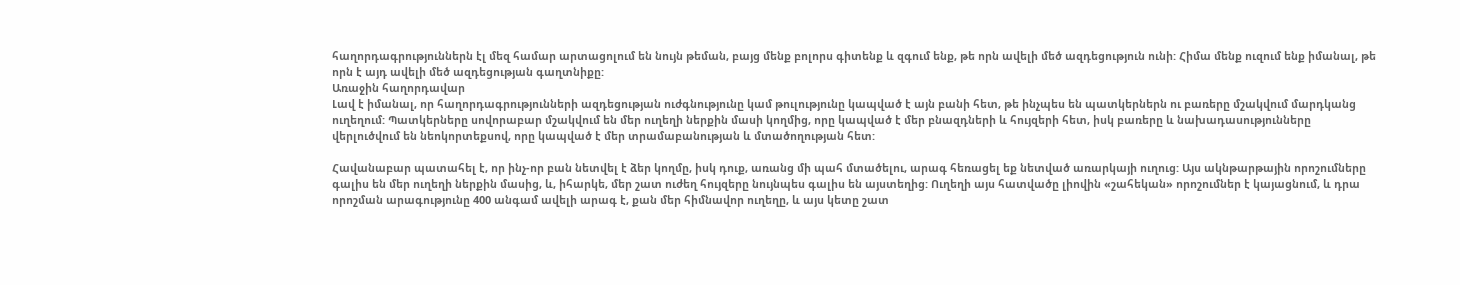հաղորդագրություններն էլ մեզ համար արտացոլում են նույն թեման, բայց մենք բոլորս գիտենք և զգում ենք, թե որն ավելի մեծ ազդեցություն ունի: Հիմա մենք ուզում ենք իմանալ, թե որն է այդ ավելի մեծ ազդեցության գաղտնիքը:
Առաջին հաղորդավար
Լավ է իմանալ, որ հաղորդագրությունների ազդեցության ուժգնությունը կամ թուլությունը կապված է այն բանի հետ, թե ինչպես են պատկերներն ու բառերը մշակվում մարդկանց ուղեղում: Պատկերները սովորաբար մշակվում են մեր ուղեղի ներքին մասի կողմից, որը կապված է մեր բնազդների և հույզերի հետ, իսկ բառերը և նախադասությունները վերլուծվում են նեոկորտեքսով, որը կապված է մեր տրամաբանության և մտածողության հետ:

Հավանաբար պատահել է, որ ինչ-որ բան նետվել է ձեր կողմը, իսկ դուք, առանց մի պահ մտածելու, արագ հեռացել եք նետված առարկայի ուղուց: Այս ակնթարթային որոշումները գալիս են մեր ուղեղի ներքին մասից, և, իհարկե, մեր շատ ուժեղ հույզերը նույնպես գալիս են այստեղից: Ուղեղի այս հատվածը լիովին «շահեկան» որոշումներ է կայացնում, և դրա որոշման արագությունը 400 անգամ ավելի արագ է, քան մեր հիմնավոր ուղեղը, և այս կետը շատ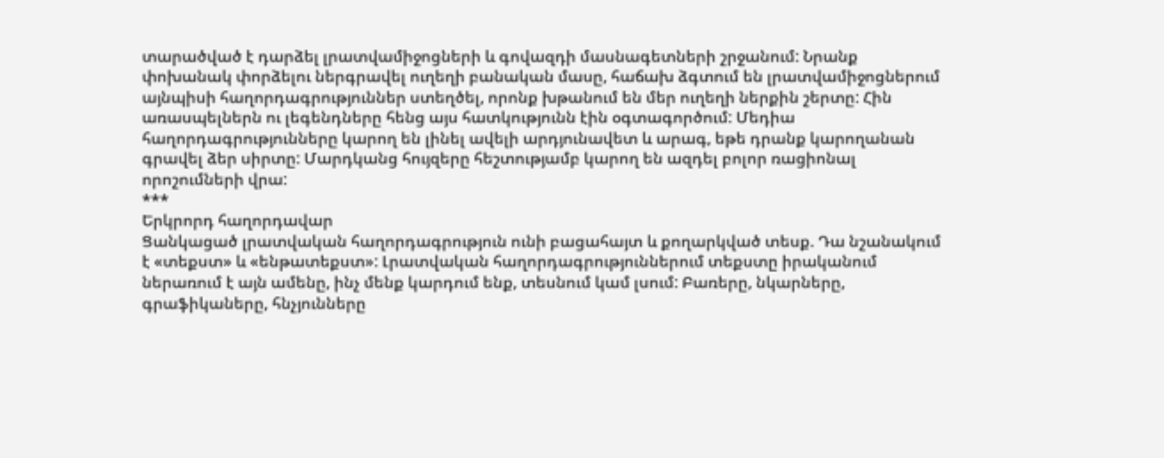տարածված է դարձել լրատվամիջոցների և գովազդի մասնագետների շրջանում: Նրանք փոխանակ փորձելու ներգրավել ուղեղի բանական մասը, հաճախ ձգտում են լրատվամիջոցներում այնպիսի հաղորդագրություններ ստեղծել, որոնք խթանում են մեր ուղեղի ներքին շերտը: Հին առասպելներն ու լեգենդները հենց այս հատկությունն էին օգտագործում: Մեդիա հաղորդագրությունները կարող են լինել ավելի արդյունավետ և արագ, եթե դրանք կարողանան գրավել ձեր սիրտը: Մարդկանց հույզերը հեշտությամբ կարող են ազդել բոլոր ռացիոնալ որոշումների վրա:
***
Երկրորդ հաղորդավար
Ցանկացած լրատվական հաղորդագրություն ունի բացահայտ և քողարկված տեսք. Դա նշանակում է «տեքստ» և «ենթատեքստ»: Լրատվական հաղորդագրություններում տեքստը իրականում ներառում է այն ամենը, ինչ մենք կարդում ենք, տեսնում կամ լսում: Բառերը, նկարները, գրաֆիկաները, հնչյունները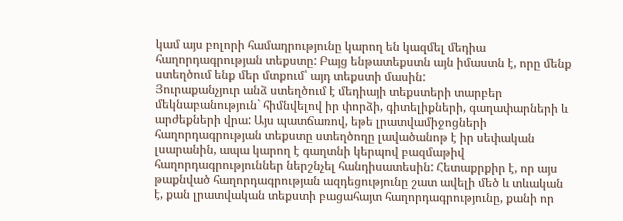կամ այս բոլորի համադրությունը կարող են կազմել մեդիա հաղորդագրության տեքստը: Բայց ենթատեքստն այն իմաստն է, որը մենք ստեղծում ենք մեր մտքում՝ այդ տեքստի մասին:
Յուրաքանչյուր անձ ստեղծում է մեդիայի տեքստերի տարբեր մեկնաբանություն` հիմնվելով իր փորձի, գիտելիքների, գաղափարների և արժեքների վրա: Այս պատճառով, եթե լրատվամիջոցների հաղորդագրության տեքստը ստեղծողը լավածանոթ է իր սեփական լսարանին, ապա կարող է գաղտնի կերպով բազմաթիվ հաղորդագրություններ ներշնչել հանդիսատեսին: Հետաքրքիր է, որ այս թաքնված հաղորդագրության ազդեցությունը շատ ավելի մեծ և տևական է, քան լրատվական տեքստի բացահայտ հաղորդագրությունը, քանի որ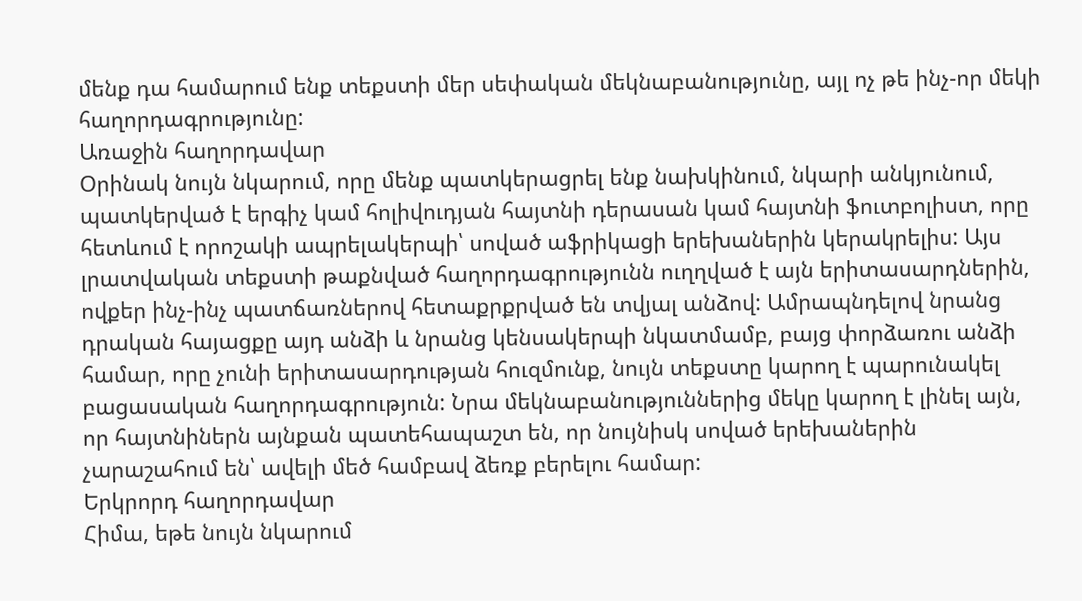մենք դա համարում ենք տեքստի մեր սեփական մեկնաբանությունը, այլ ոչ թե ինչ-որ մեկի հաղորդագրությունը:
Առաջին հաղորդավար
Օրինակ նույն նկարում, որը մենք պատկերացրել ենք նախկինում, նկարի անկյունում, պատկերված է երգիչ կամ հոլիվուդյան հայտնի դերասան կամ հայտնի ֆուտբոլիստ, որը հետևում է որոշակի ապրելակերպի՝ սոված աֆրիկացի երեխաներին կերակրելիս: Այս լրատվական տեքստի թաքնված հաղորդագրությունն ուղղված է այն երիտասարդներին, ովքեր ինչ-ինչ պատճառներով հետաքրքրված են տվյալ անձով: Ամրապնդելով նրանց դրական հայացքը այդ անձի և նրանց կենսակերպի նկատմամբ, բայց փորձառու անձի համար, որը չունի երիտասարդության հուզմունք, նույն տեքստը կարող է պարունակել բացասական հաղորդագրություն: Նրա մեկնաբանություններից մեկը կարող է լինել այն, որ հայտնիներն այնքան պատեհապաշտ են, որ նույնիսկ սոված երեխաներին չարաշահում են՝ ավելի մեծ համբավ ձեռք բերելու համար:
Երկրորդ հաղորդավար
Հիմա, եթե նույն նկարում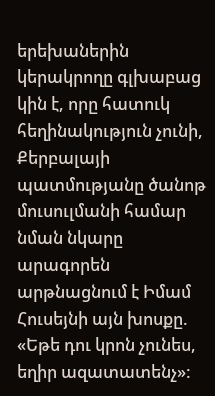երեխաներին կերակրողը գլխաբաց կին է, որը հատուկ հեղինակություն չունի, Քերբալայի պատմությանը ծանոթ մուսուլմանի համար նման նկարը արագորեն արթնացնում է Իմամ Հուսեյնի այն խոսքը. «Եթե դու կրոն չունես, եղիր ազատատենչ»: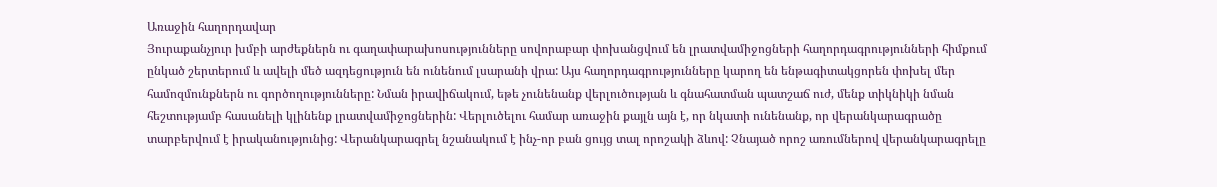Առաջին հաղորդավար
Յուրաքանչյուր խմբի արժեքներն ու գաղափարախոսությունները սովորաբար փոխանցվում են լրատվամիջոցների հաղորդագրությունների հիմքում ընկած շերտերում և ավելի մեծ ազդեցություն են ունենում լսարանի վրա: Այս հաղորդագրությունները կարող են ենթագիտակցորեն փոխել մեր համոզմունքներն ու գործողությունները: Նման իրավիճակում, եթե չունենանք վերլուծության և գնահատման պատշաճ ուժ, մենք տիկնիկի նման հեշտությամբ հասանելի կլինենք լրատվամիջոցներին: Վերլուծելու համար առաջին քայլն այն է, որ նկատի ունենանք, որ վերանկարագրածը տարբերվում է իրականությունից: Վերանկարագրել նշանակում է ինչ-որ բան ցույց տալ որոշակի ձևով: Չնայած որոշ առումներով վերանկարագրելը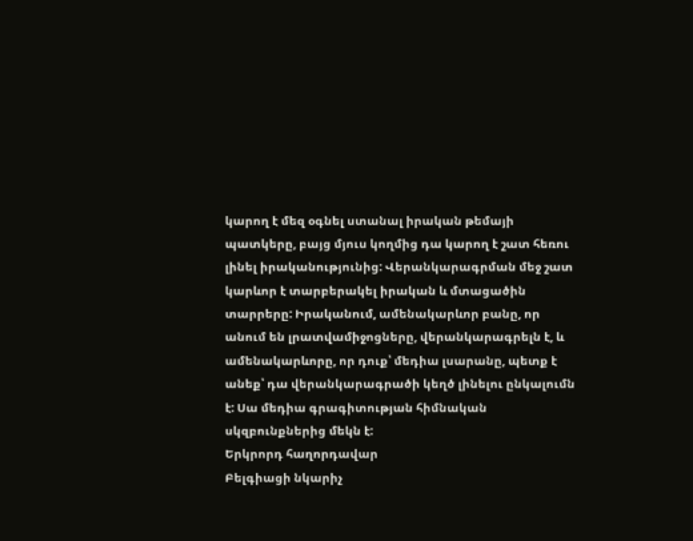կարող է մեզ օգնել ստանալ իրական թեմայի պատկերը, բայց մյուս կողմից դա կարող է շատ հեռու լինել իրականությունից: Վերանկարագրման մեջ շատ կարևոր է տարբերակել իրական և մտացածին տարրերը: Իրականում, ամենակարևոր բանը, որ անում են լրատվամիջոցները, վերանկարագրելն է, և ամենակարևորը, որ դուք՝ մեդիա լսարանը, պետք է անեք՝ դա վերանկարագրածի կեղծ լինելու ընկալումն է: Սա մեդիա գրագիտության հիմնական սկզբունքներից մեկն է:
Երկրորդ հաղորդավար
Բելգիացի նկարիչ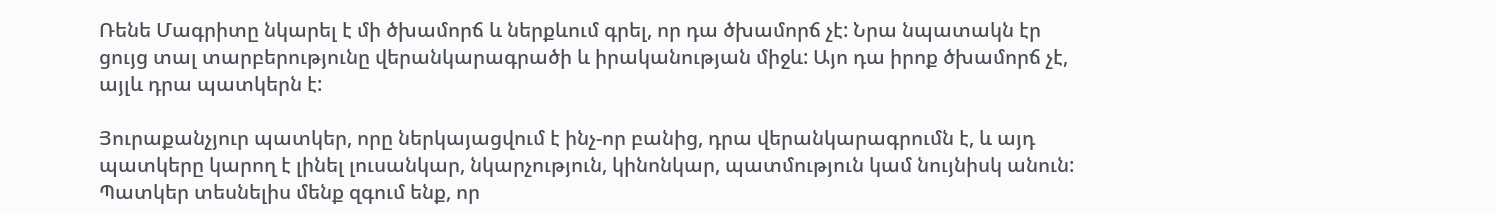Ռենե Մագրիտը նկարել է մի ծխամորճ և ներքևում գրել, որ դա ծխամորճ չէ: Նրա նպատակն էր ցույց տալ տարբերությունը վերանկարագրածի և իրականության միջև: Այո դա իրոք ծխամորճ չէ, այլև դրա պատկերն է:

Յուրաքանչյուր պատկեր, որը ներկայացվում է ինչ-որ բանից, դրա վերանկարագրումն է, և այդ պատկերը կարող է լինել լուսանկար, նկարչություն, կինոնկար, պատմություն կամ նույնիսկ անուն: Պատկեր տեսնելիս մենք զգում ենք, որ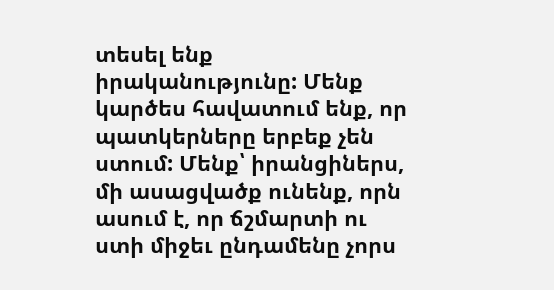տեսել ենք իրականությունը: Մենք կարծես հավատում ենք, որ պատկերները երբեք չեն ստում: Մենք՝ իրանցիներս, մի ասացվածք ունենք, որն ասում է, որ ճշմարտի ու ստի միջեւ ընդամենը չորս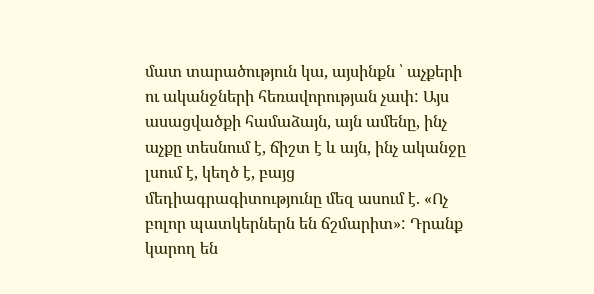մատ տարածություն կա, այսինքն ՝ աչքերի ու ականջների հեռավորության չափ: Այս ասացվածքի համաձայն, այն ամենը, ինչ աչքը տեսնում է, ճիշտ է և այն, ինչ ականջը լսում է, կեղծ է, բայց մեդիագրագիտությունը մեզ ասում է. «Ոչ բոլոր պատկերներն են ճշմարիտ»: Դրանք կարող են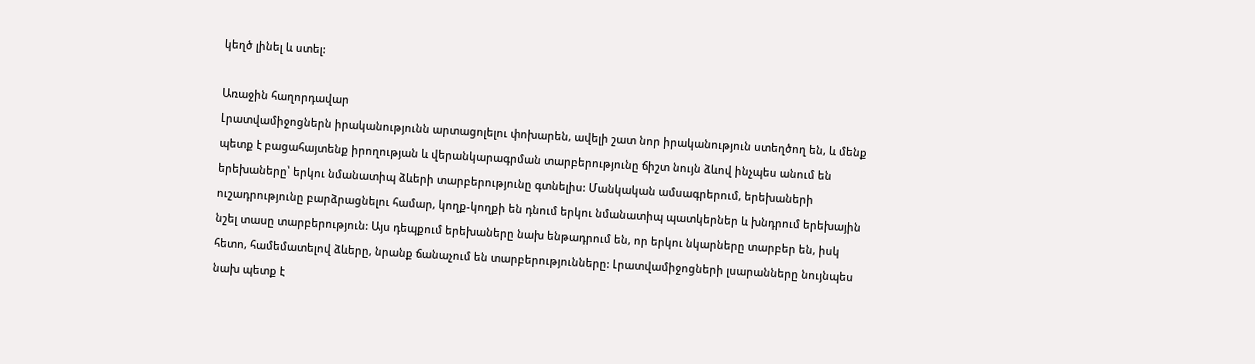կեղծ լինել և ստել:

Առաջին հաղորդավար
Լրատվամիջոցներն իրականությունն արտացոլելու փոխարեն, ավելի շատ նոր իրականություն ստեղծող են, և մենք պետք է բացահայտենք իրողության և վերանկարագրման տարբերությունը ճիշտ նույն ձևով ինչպես անում են երեխաները՝ երկու նմանատիպ ձևերի տարբերությունը գտնելիս: Մանկական ամսագրերում, երեխաների ուշադրությունը բարձրացնելու համար, կողք-կողքի են դնում երկու նմանատիպ պատկերներ և խնդրում երեխային նշել տասը տարբերություն: Այս դեպքում երեխաները նախ ենթադրում են, որ երկու նկարները տարբեր են, իսկ հետո, համեմատելով ձևերը, նրանք ճանաչում են տարբերությունները: Լրատվամիջոցների լսարանները նույնպես նախ պետք է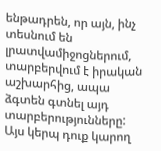ենթադրեն, որ այն, ինչ տեսնում են լրատվամիջոցներում, տարբերվում է իրական աշխարհից, ապա ձգտեն գտնել այդ տարբերությունները: Այս կերպ դուք կարող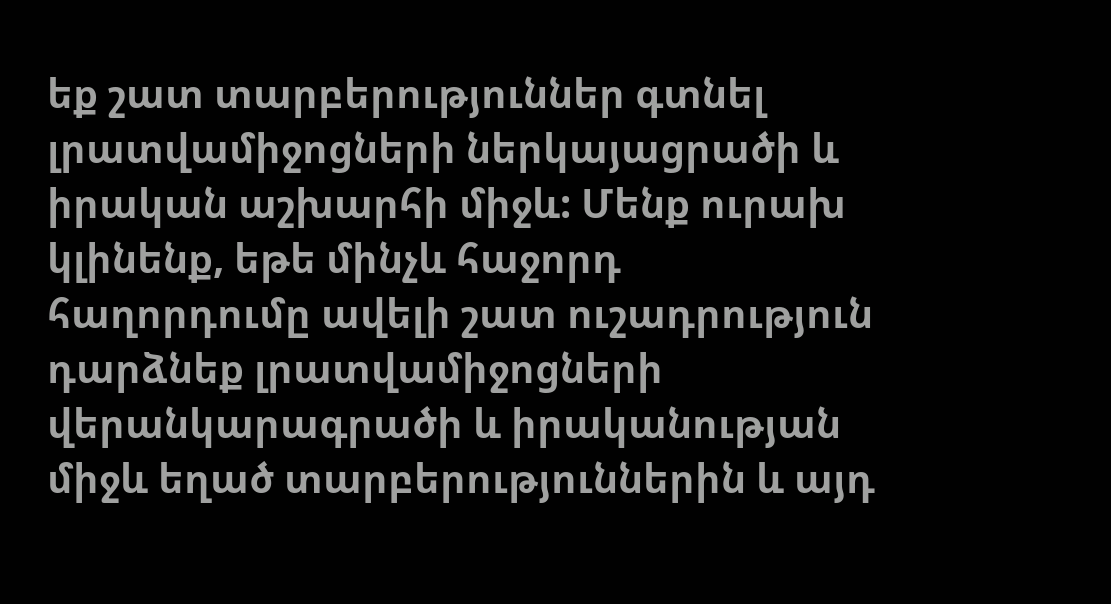եք շատ տարբերություններ գտնել լրատվամիջոցների ներկայացրածի և իրական աշխարհի միջև: Մենք ուրախ կլինենք, եթե մինչև հաջորդ հաղորդումը ավելի շատ ուշադրություն դարձնեք լրատվամիջոցների վերանկարագրածի և իրականության միջև եղած տարբերություններին և այդ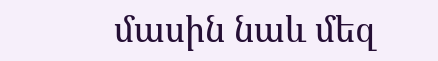մասին նաև մեզ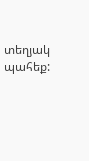տեղյակ պահեք: